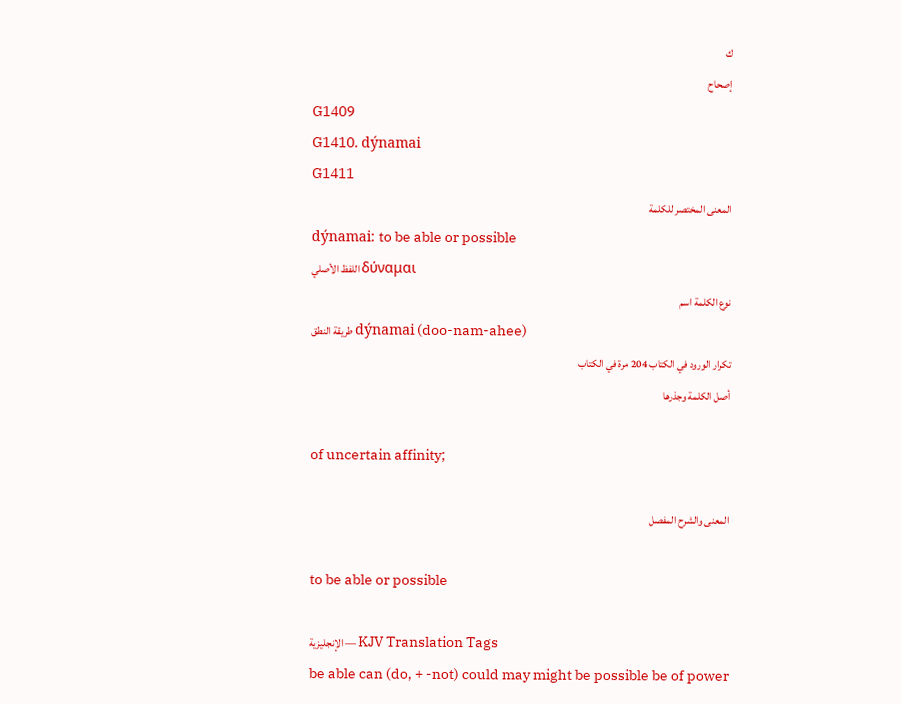ك
إصحاح
G1409
G1410. dýnamai
G1411
المعنى المختصر للكلمة
dýnamai: to be able or possible
اللفظ الأصلي δύναμαι
نوع الكلمة اسم
طريقة النطق dýnamai (doo-nam-ahee)
تكرار الورود في الكتاب 204 مرة في الكتاب
أصل الكلمة وجذرها

of uncertain affinity;

المعنى والشرح المفصل

to be able or possible

الإنجليزية — KJV Translation Tags
be able can (do, + -not) could may might be possible be of power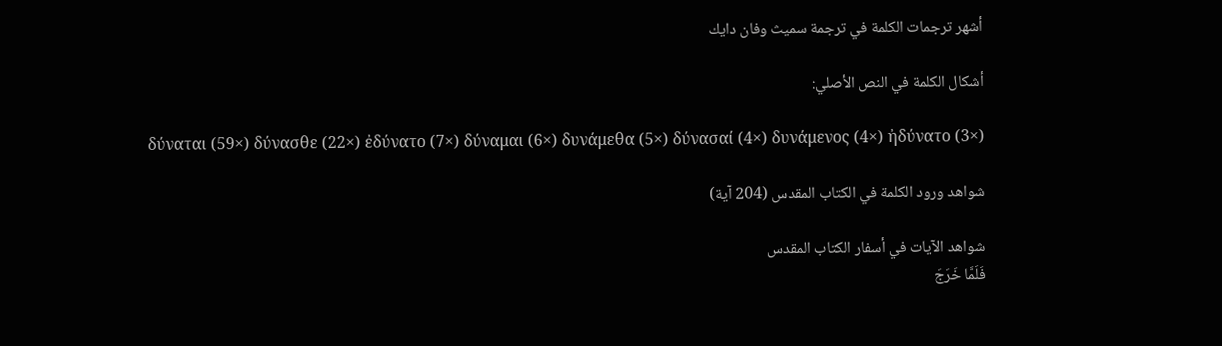أشهر ترجمات الكلمة في ترجمة سميث وفان دايك

أشكال الكلمة في النص الأصلي:

δύναται (59×) δύνασθε (22×) ἐδύνατο (7×) δύναμαι (6×) δυνάμεθα (5×) δύνασαί (4×) δυνάμενος (4×) ἠδύνατο (3×)

شواهد ورود الكلمة في الكتاب المقدس (204 آية)

شواهد الآيات في أسفار الكتاب المقدس
فَلَمَّا خَرَجَ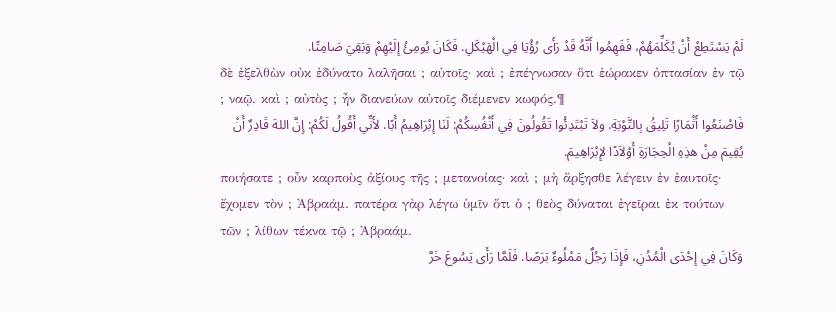لَمْ يَسْتَطِعْ أَنْ يُكَلِّمَهُمْ، فَفَهِمُوا أَنَّهُ قَدْ رَأَى رُؤْيَا فِي الْهَيْكَلِ. فَكَانَ يُومِئُ إِلَيْهِمْ وَبَقِيَ صَامِتًا.
δὲ ἐξελθὼν οὐκ ἐδύνατο λαλῆσαι ; αὐτοῖς· καὶ ; ἐπέγνωσαν ὅτι ἑώρακεν ὀπτασίαν ἐν τῷ ; ναῷ. καὶ ; αὐτὸς ; ἦν διανεύων αὐτοῖς διέμενεν κωφός.¶
فَاصْنَعُوا أَثْمَارًا تَلِيقُ بِالتَّوْبَةِ. ولاَ تَبْتَدِئُوا تَقُولُونَ فِي أَنْفُسِكُمْ: لَنَا إِبْرَاهِيمُ أَبًا. لأَنِّي أَقُولُ لَكُمْ: إِنَّ اللهَ قَادِرٌ أَنْ يُقِيمَ مِنْ هذِهِ الْحِجَارَةِ أَوْلاَدًا لإِبْرَاهِيمَ.
ποιήσατε ; οὖν καρποὺς ἀξίους τῆς ; μετανοίας· καὶ ; μὴ ἄρξησθε λέγειν ἐν ἑαυτοῖς· ἔχομεν τὸν ; Ἀβραάμ. πατέρα γὰρ λέγω ὑμῖν ὅτι ὁ ; θεὸς δύναται ἐγεῖραι ἐκ τούτων τῶν ; λίθων τέκνα τῷ ; Ἀβραάμ.
وَكَانَ فِي إِحْدَى الْمُدُنِ، فَإِذَا رَجُلٌ مَمْلُوءٌ بَرَصًا. فَلَمَّا رَأَى يَسُوعَ خَرَّ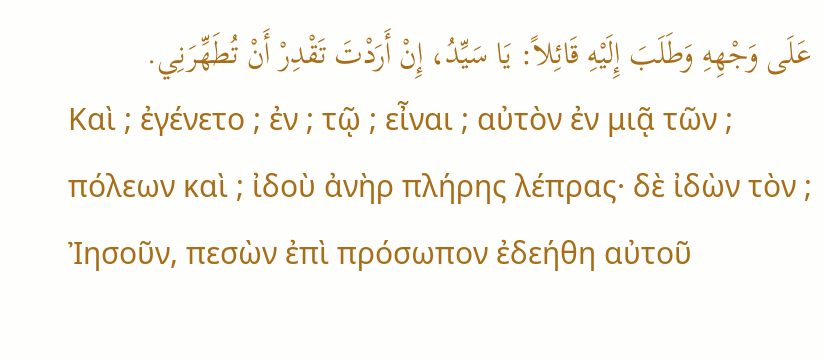عَلَى وَجْهِهِ وَطَلَبَ إِلَيْهِ قَائِلاً: يَا سَيِّدُ، إِنْ أَرَدْتَ تَقْدِرْ أَنْ تُطَهِّرَنِي.
Καὶ ; ἐγένετο ; ἐν ; τῷ ; εἶναι ; αὐτὸν ἐν μιᾷ τῶν ; πόλεων καὶ ; ἰδοὺ ἀνὴρ πλήρης λέπρας· δὲ ἰδὼν τὸν ; Ἰησοῦν, πεσὼν ἐπὶ πρόσωπον ἐδεήθη αὐτοῦ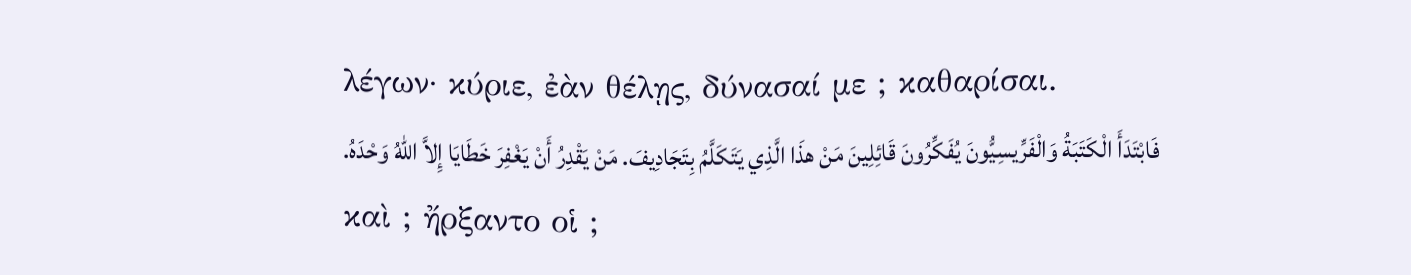λέγων· κύριε, ἐὰν θέλῃς, δύνασαί με ; καθαρίσαι.
فَابْتَدَأَ الْكَتَبَةُ وَالْفَرِّيسِيُّونَ يُفَكِّرُونَ قَائِلِينَ مَنْ هذَا الَّذِي يَتَكَلَّمُ بِتَجَادِيفَ. مَنْ يَقْدِرُ أَنْ يَغْفِرَ خَطَايَا إِلاَّ اللهُ وَحْدَهُ.
καὶ ; ἤρξαντο οἱ ;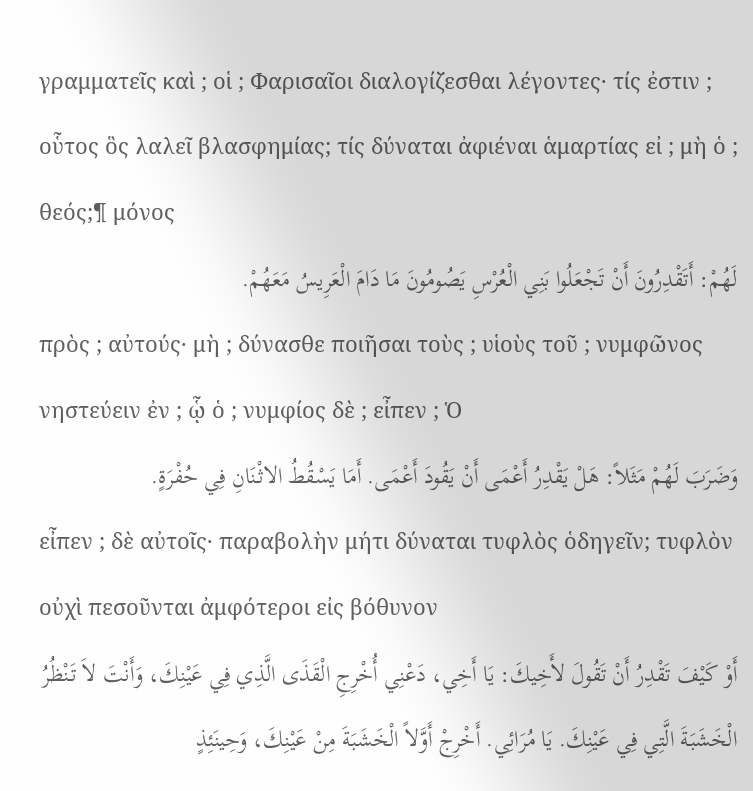γραμματεῖς καὶ ; οἱ ; Φαρισαῖοι διαλογίζεσθαι λέγοντες· τίς ἐστιν ; οὗτος ὃς λαλεῖ βλασφημίας; τίς δύναται ἀφιέναι ἁμαρτίας εἰ ; μὴ ὁ ; θεός;¶ μόνος
لَهُمْ: أَتَقْدِرُونَ أَنْ تَجْعَلُوا بَنِي الْعُرْسِ يَصُومُونَ مَا دَامَ الْعَرِيسُ مَعَهُمْ.
πρὸς ; αὐτούς· μὴ ; δύνασθε ποιῆσαι τοὺς ; υἱοὺς τοῦ ; νυμφῶνος νηστεύειν ἐν ; ᾧ ὁ ; νυμφίος δὲ ; εἶπεν ; Ὁ
وَضَرَبَ لَهُمْ مَثَلاً: هَلْ يَقْدِرُ أَعْمَى أَنْ يَقُودَ أَعْمَى. أَمَا يَسْقُطُ الاثْنَانِ فِي حُفْرَةٍ.
εἶπεν ; δὲ αὐτοῖς· παραβολὴν μήτι δύναται τυφλὸς ὁδηγεῖν; τυφλὸν οὐχὶ πεσοῦνται ἀμφότεροι εἰς βόθυνον
أَوْ كَيْفَ تَقْدِرُ أَنْ تَقُولَ لأَخِيكَ: يَا أَخِي، دَعْنِي أُخْرِجِ الْقَذَى الَّذِي فِي عَيْنِكَ، وَأَنْتَ لاَ تَنْظُرُ الْخَشَبَةَ الَّتِي فِي عَيْنِكَ. يَا مُرَائِي. أَخْرِجْ أَوَّلاً الْخَشَبَةَ مِنْ عَيْنِكَ، وَحِينَئِذٍ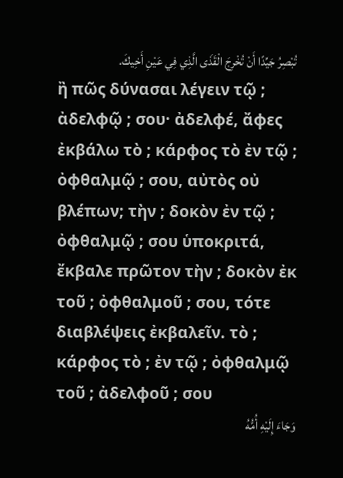تُبْصِرُ جَيِّدًا أَنْ تُخْرِجَ الْقَذَى الَّذِي فِي عَيْنِ أَخِيكَ.
ἢ πῶς δύνασαι λέγειν τῷ ; ἀδελφῷ ; σου· ἀδελφέ, ἄφες ἐκβάλω τὸ ; κάρφος τὸ ἐν τῷ ; ὀφθαλμῷ ; σου, αὐτὸς οὐ βλέπων; τὴν ; δοκὸν ἐν τῷ ; ὀφθαλμῷ ; σου ὑποκριτά, ἔκβαλε πρῶτον τὴν ; δοκὸν ἐκ τοῦ ; ὀφθαλμοῦ ; σου, τότε διαβλέψεις ἐκβαλεῖν. τὸ ; κάρφος τὸ ; ἐν τῷ ; ὀφθαλμῷ τοῦ ; ἀδελφοῦ ; σου
وَجَاءَ إِلَيْهِ أُمُّهُ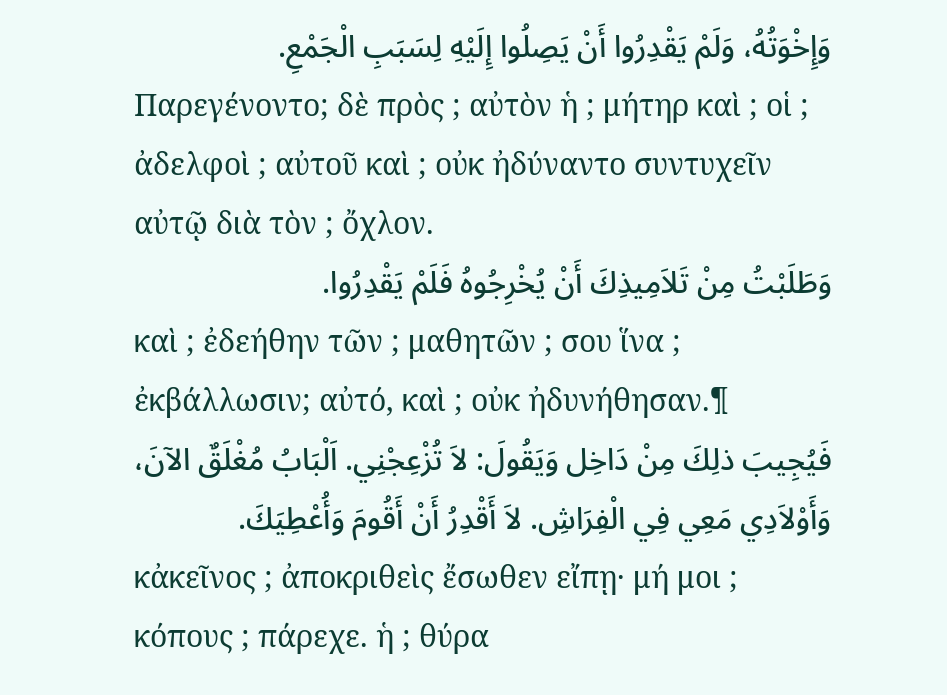وَإِخْوَتُهُ، وَلَمْ يَقْدِرُوا أَنْ يَصِلُوا إِلَيْهِ لِسَبَبِ الْجَمْعِ.
Παρεγένοντο; δὲ πρὸς ; αὐτὸν ἡ ; μήτηρ καὶ ; οἱ ; ἀδελφοὶ ; αὐτοῦ καὶ ; οὐκ ἠδύναντο συντυχεῖν αὐτῷ διὰ τὸν ; ὄχλον.
وَطَلَبْتُ مِنْ تَلاَمِيذِكَ أَنْ يُخْرِجُوهُ فَلَمْ يَقْدِرُوا.
καὶ ; ἐδεήθην τῶν ; μαθητῶν ; σου ἵνα ; ἐκβάλλωσιν; αὐτό, καὶ ; οὐκ ἠδυνήθησαν.¶
فَيُجِيبَ ذلِكَ مِنْ دَاخِل وَيَقُولَ: لاَ تُزْعِجْنِي. اَلْبَابُ مُغْلَقٌ الآنَ، وَأَوْلاَدِي مَعِي فِي الْفِرَاشِ. لاَ أَقْدِرُ أَنْ أَقُومَ وَأُعْطِيَكَ.
κἀκεῖνος ; ἀποκριθεὶς ἔσωθεν εἴπῃ· μή μοι ; κόπους ; πάρεχε. ἡ ; θύρα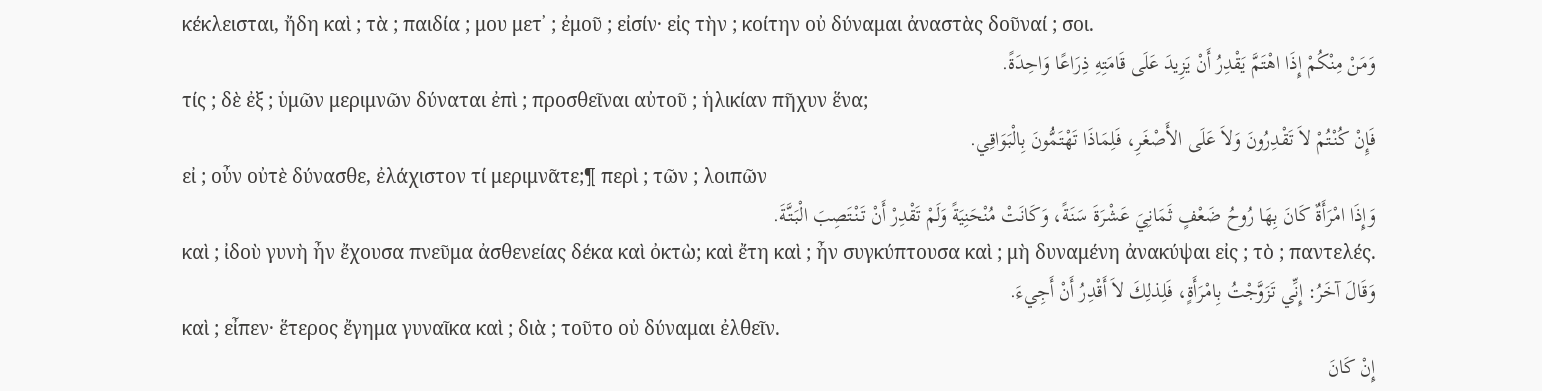κέκλεισται, ἤδη καὶ ; τὰ ; παιδία ; μου μετ᾽ ; ἐμοῦ ; εἰσίν· εἰς τὴν ; κοίτην οὐ δύναμαι ἀναστὰς δοῦναί ; σοι.
وَمَنْ مِنْكُمْ إِذَا اهْتَمَّ يَقْدِرُ أَنْ يَزِيدَ عَلَى قَامَتِهِ ذِرَاعًا وَاحِدَةً.
τίς ; δὲ ἐξ ; ὑμῶν μεριμνῶν δύναται ἐπὶ ; προσθεῖναι αὐτοῦ ; ἡλικίαν πῆχυν ἕνα;
فَإِنْ كُنْتُمْ لاَ تَقْدِرُونَ وَلاَ عَلَى الأَصْغَرِ، فَلِمَاذَا تَهْتَمُّونَ بِالْبَوَاقِي.
εἰ ; οὖν οὐτὲ δύνασθε, ἐλάχιστον τί μεριμνᾶτε;¶ περὶ ; τῶν ; λοιπῶν
وَإِذَا امْرَأَةٌ كَانَ بِهَا رُوحُ ضَعْفٍ ثَمَانِيَ عَشْرَةَ سَنَةً، وَكَانَتْ مُنْحَنِيَةً وَلَمْ تَقْدِرْ أَنْ تَنْتَصِبَ الْبَتَّةَ.
καὶ ; ἰδοὺ γυνὴ ἦν ἔχουσα πνεῦμα ἀσθενείας δέκα καὶ ὀκτὼ; καὶ ἔτη καὶ ; ἦν συγκύπτουσα καὶ ; μὴ δυναμένη ἀνακύψαι εἰς ; τὸ ; παντελές.
وَقَالَ آخَرُ: إِنِّي تَزَوَّجْتُ بِامْرَأَةٍ، فَلِذلِكَ لاَ أَقْدِرُ أَنْ أَجِيءَ.
καὶ ; εἶπεν· ἕτερος ἔγημα γυναῖκα καὶ ; διὰ ; τοῦτο οὐ δύναμαι ἐλθεῖν.
إِنْ كَانَ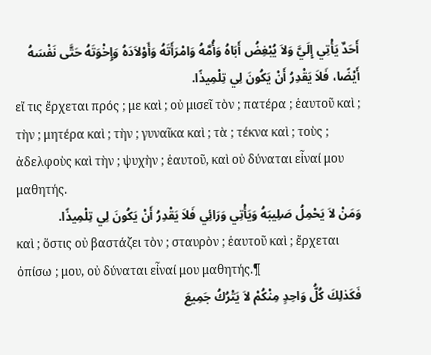أَحَدٌ يَأْتِي إِلَيَّ وَلاَ يُبْغِضُ أَبَاهُ وَأُمَّهُ وَامْرَأَتَهُ وَأَوْلاَدَهُ وَإِخْوَتَهُ حَتَّى نَفْسَهُ أَيْضًا، فَلاَ يَقْدِرُ أَنْ يَكُونَ لِي تِلْمِيذًا.
εἴ τις ἔρχεται πρός ; με καὶ ; οὐ μισεῖ τὸν ; πατέρα ; ἑαυτοῦ καὶ ; τὴν ; μητέρα καὶ ; τὴν ; γυναῖκα καὶ ; τὰ ; τέκνα καὶ ; τοὺς ; ἀδελφοὺς καὶ τὴν ; ψυχὴν ; ἑαυτοῦ, καὶ οὐ δύναται εἶναί μου μαθητής.
وَمَنْ لاَ يَحْمِلُ صَلِيبَهُ وَيَأْتِي وَرَائِي فَلاَ يَقْدِرُ أَنْ يَكُونَ لِي تِلْمِيذًا.
καὶ ; ὅστις οὐ βαστάζει τὸν ; σταυρὸν ; ἑαυτοῦ καὶ ; ἔρχεται ὀπίσω ; μου, οὐ δύναται εἶναί μου μαθητής.¶
فَكَذلِكَ كُلُّ وَاحِدٍ مِنْكُمْ لاَ يَتْرُكُ جَمِيعَ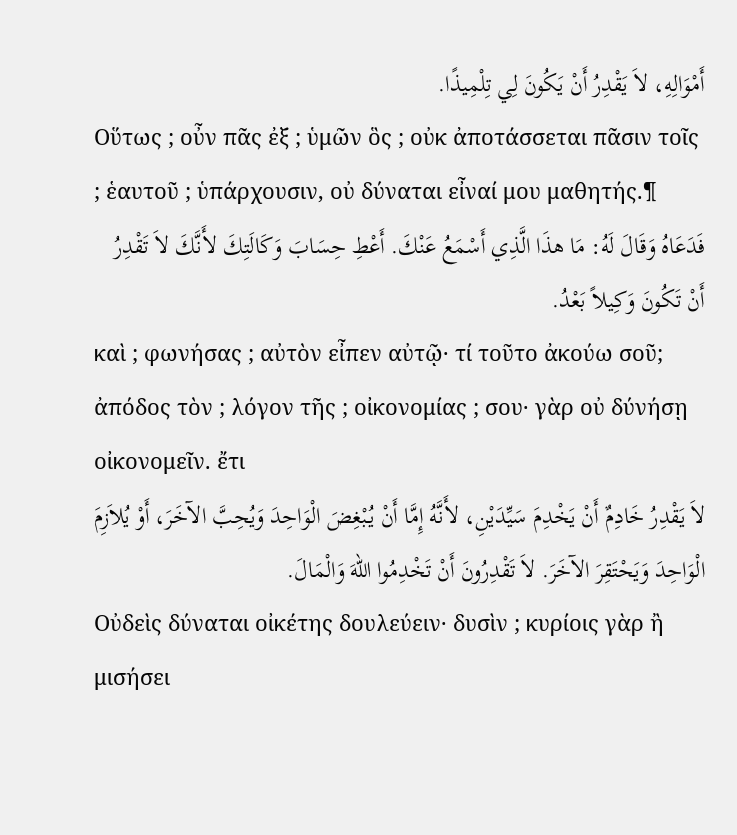أَمْوَالِهِ، لاَ يَقْدِرُ أَنْ يَكُونَ لِي تِلْمِيذًا.
Οὕτως ; οὖν πᾶς ἐξ ; ὑμῶν ὃς ; οὐκ ἀποτάσσεται πᾶσιν τοῖς ; ἑαυτοῦ ; ὑπάρχουσιν, οὐ δύναται εἶναί μου μαθητής.¶
فَدَعَاهُ وَقَالَ لَهُ: مَا هذَا الَّذِي أَسْمَعُ عَنْكَ. أَعْطِ حِسَابَ وَكَالَتِكَ لأَنَّكَ لاَ تَقْدِرُ أَنْ تَكُونَ وَكِيلاً بَعْدُ.
καὶ ; φωνήσας ; αὐτὸν εἶπεν αὐτῷ· τί τοῦτο ἀκούω σοῦ; ἀπόδος τὸν ; λόγον τῆς ; οἰκονομίας ; σου· γὰρ οὐ δύνήσῃ οἰκονομεῖν. ἔτι
لاَ يَقْدِرُ خَادِمٌ أَنْ يَخْدِمَ سَيِّدَيْنِ، لأَنَّهُ إِمَّا أَنْ يُبْغِضَ الْوَاحِدَ وَيُحِبَّ الآخَرَ، أَوْ يُلاَزِمَ الْوَاحِدَ وَيَحْتَقِرَ الآخَرَ. لاَ تَقْدِرُونَ أَنْ تَخْدِمُوا اللهَ وَالْمَالَ.
Οὐδεὶς δύναται οἰκέτης δουλεύειν· δυσὶν ; κυρίοις γὰρ ἢ μισήσει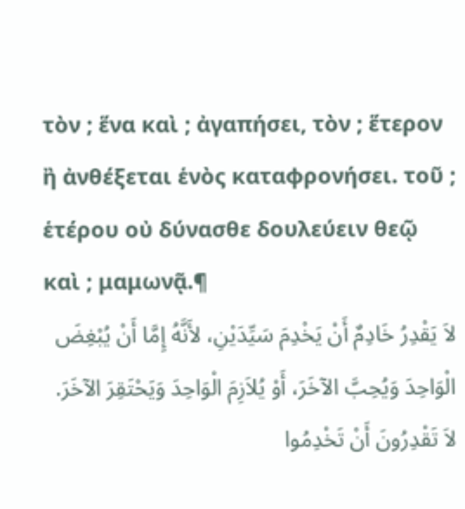τὸν ; ἕνα καὶ ; ἀγαπήσει, τὸν ; ἕτερον ἢ ἀνθέξεται ἑνὸς καταφρονήσει. τοῦ ; ἑτέρου οὐ δύνασθε δουλεύειν θεῷ καὶ ; μαμωνᾷ.¶
لاَ يَقْدِرُ خَادِمٌ أَنْ يَخْدِمَ سَيِّدَيْنِ، لأَنَّهُ إِمَّا أَنْ يُبْغِضَ الْوَاحِدَ وَيُحِبَّ الآخَرَ، أَوْ يُلاَزِمَ الْوَاحِدَ وَيَحْتَقِرَ الآخَرَ. لاَ تَقْدِرُونَ أَنْ تَخْدِمُوا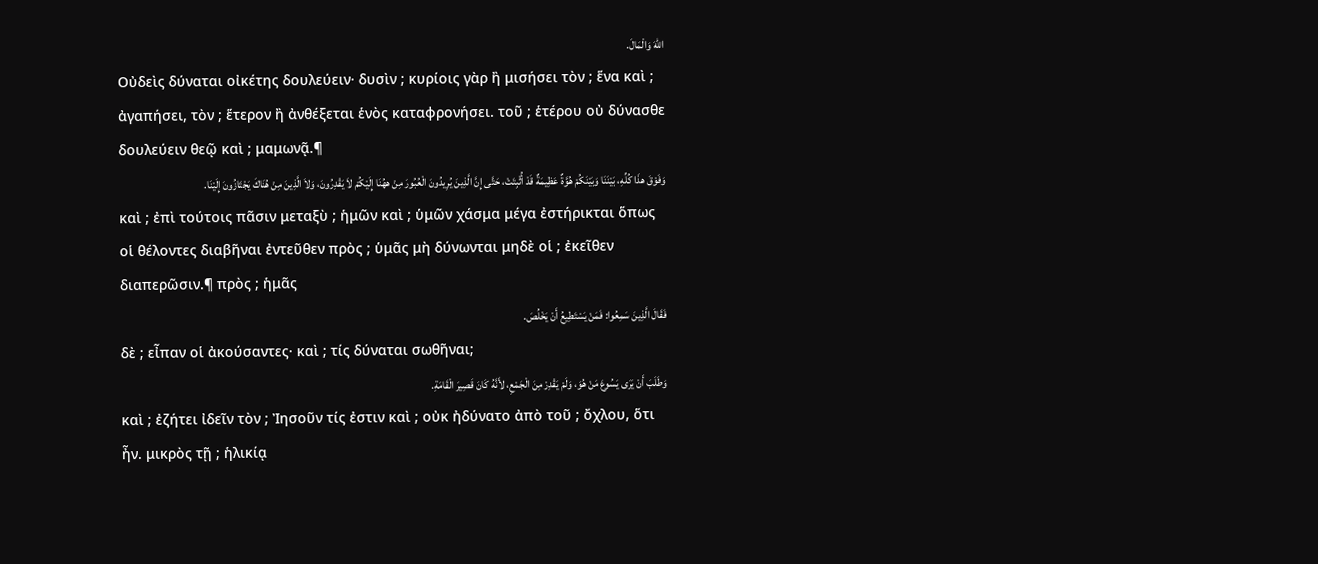اللهَ وَالْمَالَ.
Οὐδεὶς δύναται οἰκέτης δουλεύειν· δυσὶν ; κυρίοις γὰρ ἢ μισήσει τὸν ; ἕνα καὶ ; ἀγαπήσει, τὸν ; ἕτερον ἢ ἀνθέξεται ἑνὸς καταφρονήσει. τοῦ ; ἑτέρου οὐ δύνασθε δουλεύειν θεῷ καὶ ; μαμωνᾷ.¶
وَفَوْقَ هذَا كُلِّهِ، بَيْنَنَا وَبَيْنَكُمْ هُوَّةٌ عَظِيمَةٌ قَدْ أُثْبِتَتْ، حَتَّى إِنَّ الَّذِينَ يُرِيدُونَ الْعُبُورَ مِنْ ههُنَا إِلَيْكُمْ لاَ يَقْدِرُونَ، وَلاَ الَّذِينَ مِنْ هُنَاكَ يَجْتَازُونَ إِلَيْنَا.
καὶ ; ἐπὶ τούτοις πᾶσιν μεταξὺ ; ἡμῶν καὶ ; ὑμῶν χάσμα μέγα ἐστήρικται ὅπως οἱ θέλοντες διαβῆναι ἐντεῦθεν πρὸς ; ὑμᾶς μὴ δύνωνται μηδὲ οἱ ; ἐκεῖθεν διαπερῶσιν.¶ πρὸς ; ἡμᾶς
فَقَالَ الَّذِينَ سَمِعُوا: فَمَنْ يَسْتَطِيعُ أَنْ يَخْلُصَ.
δὲ ; εἶπαν οἱ ἀκούσαντες· καὶ ; τίς δύναται σωθῆναι;
وَطَلَبَ أَنْ يَرَى يَسُوعَ مَنْ هُوَ، وَلَمْ يَقْدِرْ مِنَ الْجَمْعِ، لأَنَّهُ كَانَ قَصِيرَ الْقَامَةِ.
καὶ ; ἐζήτει ἰδεῖν τὸν ; Ἰησοῦν τίς ἐστιν καὶ ; οὐκ ἠδύνατο ἀπὸ τοῦ ; ὄχλου, ὅτι ἦν. μικρὸς τῇ ; ἡλικίᾳ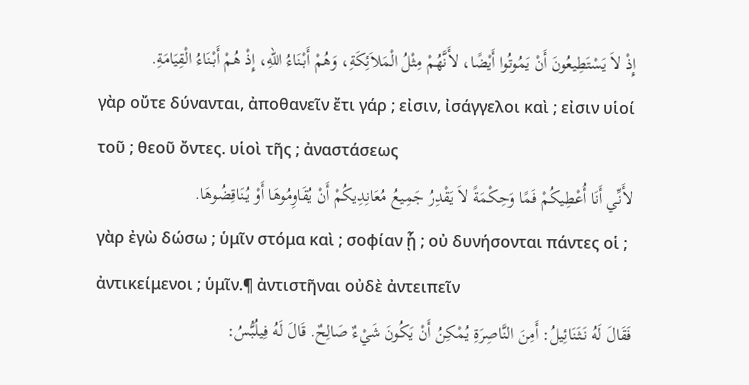إِذْ لاَ يَسْتَطِيعُونَ أَنْ يَمُوتُوا أَيْضًا، لأَنَّهُمْ مِثْلُ الْمَلاَئِكَةِ، وَهُمْ أَبْنَاءُ اللهِ، إِذْ هُمْ أَبْنَاءُ الْقِيَامَةِ.
γὰρ οὔτε δύνανται, ἀποθανεῖν ἔτι γάρ ; εἰσιν, ἰσάγγελοι καὶ ; εἰσιν υἱοί τοῦ ; θεοῦ ὄντες. υἱοὶ τῆς ; ἀναστάσεως
لأَنِّي أَنَا أُعْطِيكُمْ فَمًا وَحِكْمَةً لاَ يَقْدِرُ جَمِيعُ مُعَانِدِيكُمْ أَنْ يُقَاوِمُوهَا أَوْ يُنَاقِضُوهَا.
γὰρ ἐγὼ δώσω ; ὑμῖν στόμα καὶ ; σοφίαν ᾗ ; οὐ δυνήσονται πάντες οἱ ; ἀντικείμενοι ; ὑμῖν.¶ ἀντιστῆναι οὐδὲ ἀντειπεῖν
فَقَالَ لَهُ نَثَنَائِيلُ: أَمِنَ النَّاصِرَةِ يُمْكِنُ أَنْ يَكُونَ شَيْءٌ صَالِحٌ. قَالَ لَهُ فِيلُبُّسُ: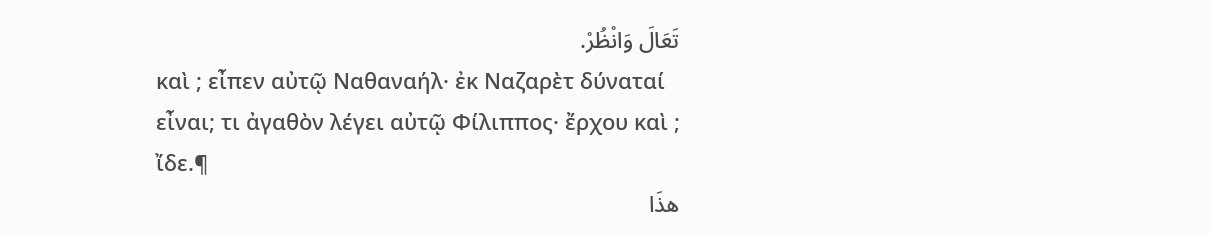تَعَالَ وَانْظُرْ.
καὶ ; εἶπεν αὐτῷ Ναθαναήλ· ἐκ Ναζαρὲτ δύναταί εἶναι; τι ἀγαθὸν λέγει αὐτῷ Φίλιππος· ἔρχου καὶ ; ἴδε.¶
هذَا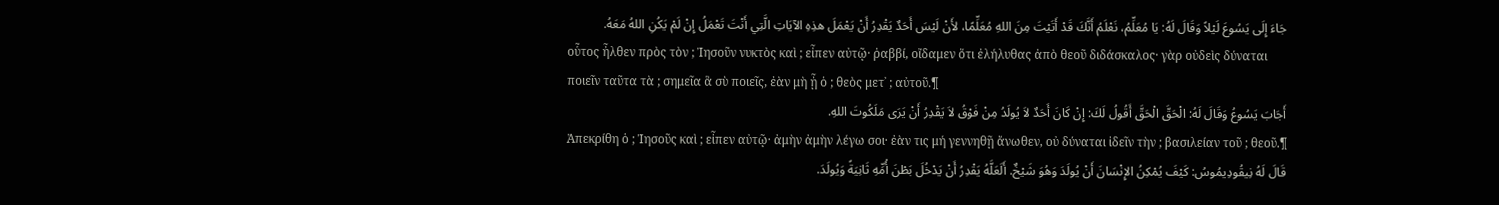جَاءَ إِلَى يَسُوعَ لَيْلاً وَقَالَ لَهُ: يَا مُعَلِّمُ، نَعْلَمُ أَنَّكَ قَدْ أَتَيْتَ مِنَ اللهِ مُعَلِّمًا، لأَنْ لَيْسَ أَحَدٌ يَقْدِرُ أَنْ يَعْمَلَ هذِهِ الآيَاتِ الَّتِي أَنْتَ تَعْمَلُ إِنْ لَمْ يَكُنِ اللهُ مَعَهُ.
οὗτος ἦλθεν πρὸς τὸν ; Ἰησοῦν νυκτὸς καὶ ; εἶπεν αὐτῷ· ῥαββί, οἴδαμεν ὅτι ἐλήλυθας ἀπὸ θεοῦ διδάσκαλος· γὰρ οὐδεὶς δύναται ποιεῖν ταῦτα τὰ ; σημεῖα ἃ σὺ ποιεῖς, ἐὰν μὴ ᾖ ὁ ; θεὸς μετ᾽ ; αὐτοῦ.¶
أَجَابَ يَسُوعُ وَقَالَ لَهُ: الْحَقَّ الْحَقَّ أَقُولُ لَكَ: إِنْ كَانَ أَحَدٌ لاَ يُولَدُ مِنْ فَوْقُ لاَ يَقْدِرُ أَنْ يَرَى مَلَكُوتَ اللهِ.
Ἀπεκρίθη ὁ ; Ἰησοῦς καὶ ; εἶπεν αὐτῷ· ἀμὴν ἀμὴν λέγω σοι· ἐὰν τις μή γεννηθῇ ἄνωθεν, οὐ δύναται ἰδεῖν τὴν ; βασιλείαν τοῦ ; θεοῦ.¶
قَالَ لَهُ نِيقُودِيمُوسُ: كَيْفَ يُمْكِنُ الإِنْسَانَ أَنْ يُولَدَ وَهُوَ شَيْخٌ. أَلَعَلَّهُ يَقْدِرُ أَنْ يَدْخُلَ بَطْنَ أُمِّهِ ثَانِيَةً وَيُولَدَ.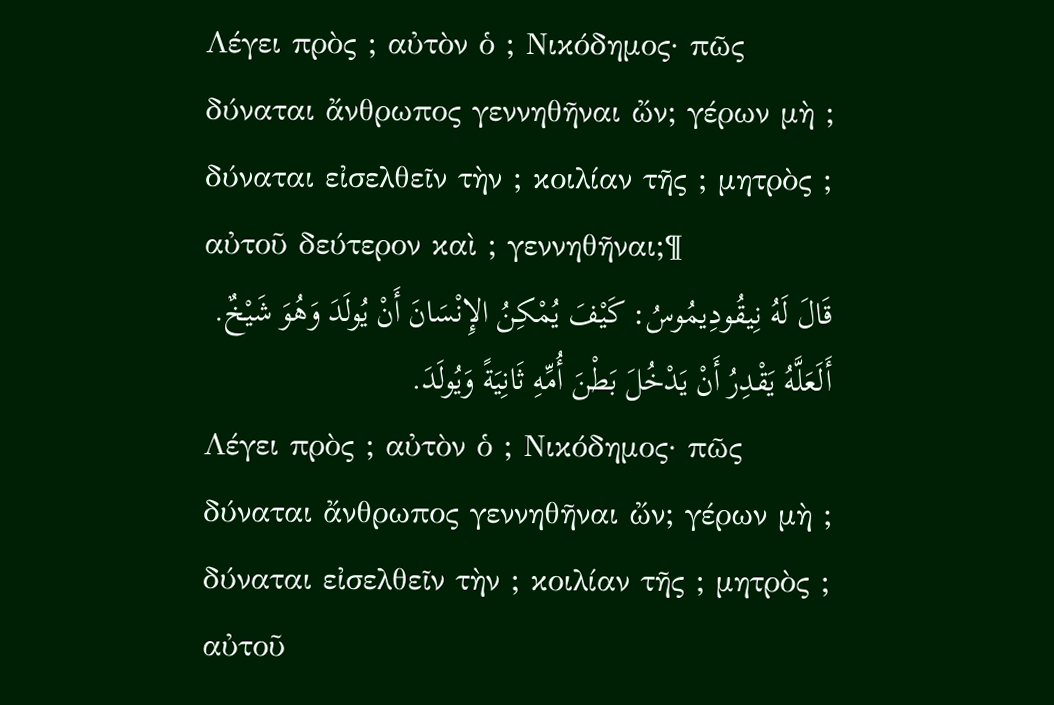Λέγει πρὸς ; αὐτὸν ὁ ; Νικόδημος· πῶς δύναται ἄνθρωπος γεννηθῆναι ὤν; γέρων μὴ ; δύναται εἰσελθεῖν τὴν ; κοιλίαν τῆς ; μητρὸς ; αὐτοῦ δεύτερον καὶ ; γεννηθῆναι;¶
قَالَ لَهُ نِيقُودِيمُوسُ: كَيْفَ يُمْكِنُ الإِنْسَانَ أَنْ يُولَدَ وَهُوَ شَيْخٌ. أَلَعَلَّهُ يَقْدِرُ أَنْ يَدْخُلَ بَطْنَ أُمِّهِ ثَانِيَةً وَيُولَدَ.
Λέγει πρὸς ; αὐτὸν ὁ ; Νικόδημος· πῶς δύναται ἄνθρωπος γεννηθῆναι ὤν; γέρων μὴ ; δύναται εἰσελθεῖν τὴν ; κοιλίαν τῆς ; μητρὸς ; αὐτοῦ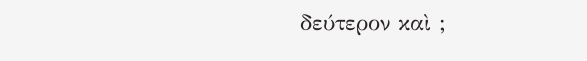δεύτερον καὶ ;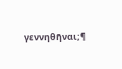γεννηθῆναι;¶